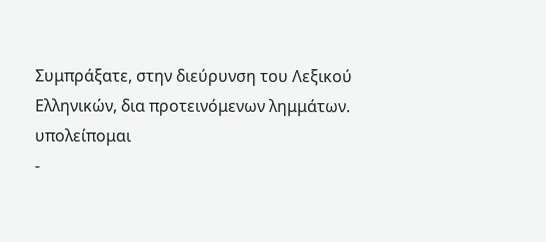Συμπράξατε, στην διεύρυνση του Λεξικού Ελληνικών, δια προτεινόμενων λημμάτων.
υπολείπομαι
-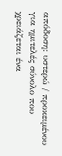απόδοση: υστερώ / προκειμένου για ημιτελές σύνολο που χρειάζεται ένα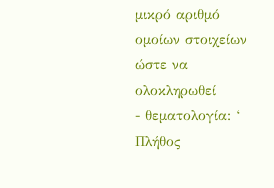μικρό αριθμό ομοίων στοιχείων ώστε να ολοκληρωθεί
- θεματολογία: ‘ Πλήθος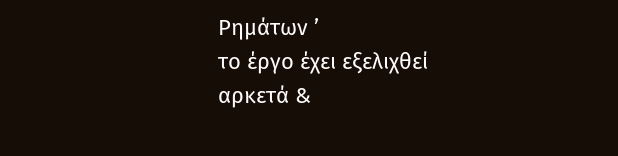Ρημάτων ’
το έργο έχει εξελιχθεί αρκετά &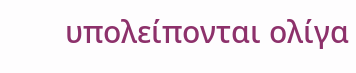υπολείπονται ολίγα